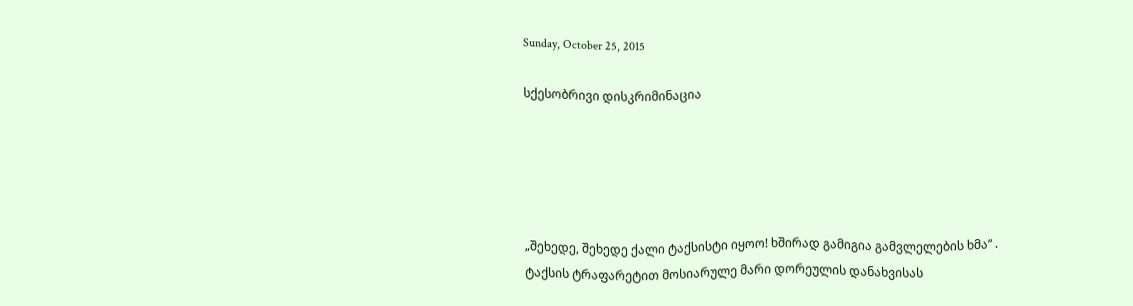Sunday, October 25, 2015

სქესობრივი დისკრიმინაცია





„შეხედე, შეხედე ქალი ტაქსისტი იყოო! ხშირად გამიგია გამვლელების ხმა“ .
ტაქსის ტრაფარეტით მოსიარულე მარი დორეულის დანახვისას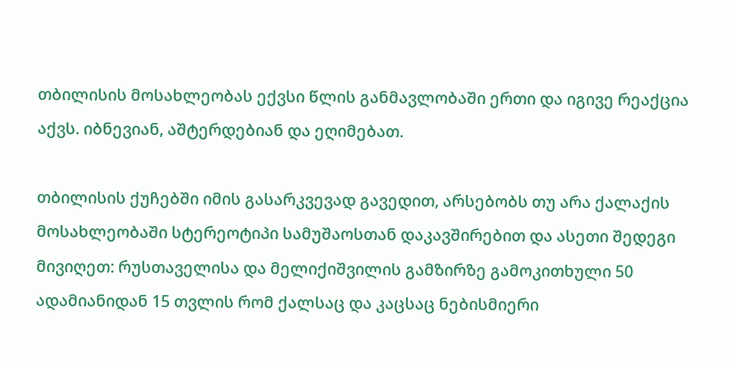თბილისის მოსახლეობას ექვსი წლის განმავლობაში ერთი და იგივე რეაქცია აქვს. იბნევიან, აშტერდებიან და ეღიმებათ.

თბილისის ქუჩებში იმის გასარკვევად გავედით, არსებობს თუ არა ქალაქის მოსახლეობაში სტერეოტიპი სამუშაოსთან დაკავშირებით და ასეთი შედეგი მივიღეთ: რუსთაველისა და მელიქიშვილის გამზირზე გამოკითხული 50 ადამიანიდან 15 თვლის რომ ქალსაც და კაცსაც ნებისმიერი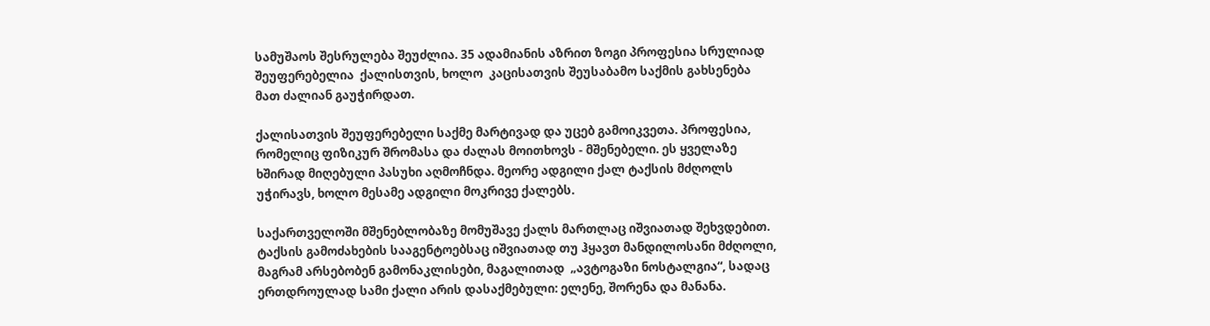სამუშაოს შესრულება შეუძლია. 35 ადამიანის აზრით ზოგი პროფესია სრულიად შეუფერებელია  ქალისთვის, ხოლო  კაცისათვის შეუსაბამო საქმის გახსენება მათ ძალიან გაუჭირდათ.

ქალისათვის შეუფერებელი საქმე მარტივად და უცებ გამოიკვეთა. პროფესია, რომელიც ფიზიკურ შრომასა და ძალას მოითხოვს - მშენებელი. ეს ყველაზე ხშირად მიღებული პასუხი აღმოჩნდა. მეორე ადგილი ქალ ტაქსის მძღოლს უჭირავს, ხოლო მესამე ადგილი მოკრივე ქალებს.

საქართველოში მშენებლობაზე მომუშავე ქალს მართლაც იშვიათად შეხვდებით. ტაქსის გამოძახების სააგენტოებსაც იშვიათად თუ ჰყავთ მანდილოსანი მძღოლი, მაგრამ არსებობენ გამონაკლისები, მაგალითად  „ავტოგაზი ნოსტალგია“, სადაც ერთდროულად სამი ქალი არის დასაქმებული: ელენე, შორენა და მანანა.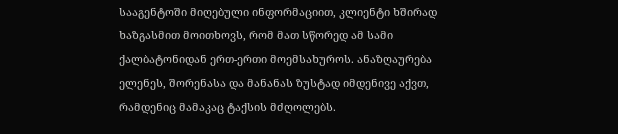სააგენტოში მიღებული ინფორმაციით, კლიენტი ხშირად ხაზგასმით მოითხოვს, რომ მათ სწორედ ამ სამი ქალბატონიდან ერთ-ერთი მოემსახუროს. ანაზღაურება ელენეს, შორენასა და მანანას ზუსტად იმდენივე აქვთ, რამდენიც მამაკაც ტაქსის მძღოლებს.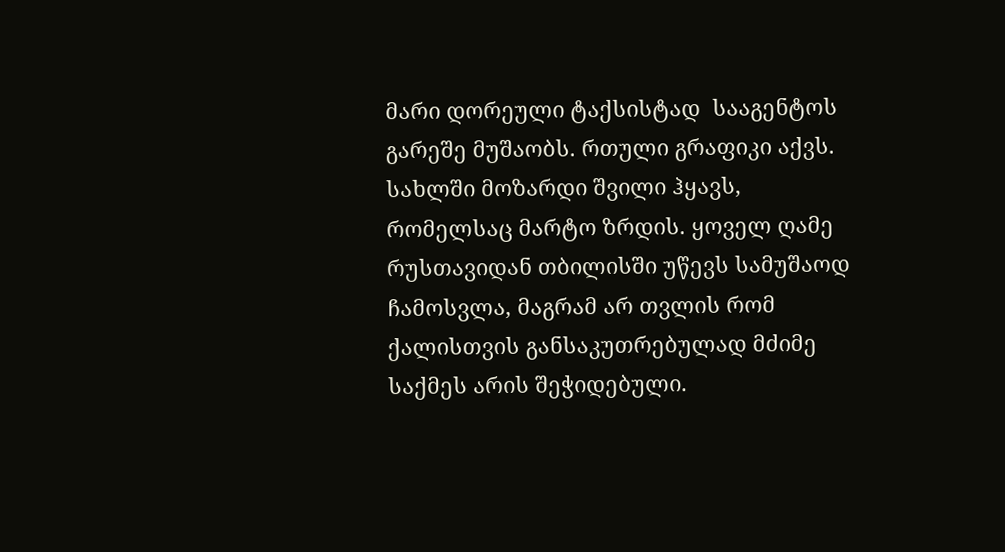მარი დორეული ტაქსისტად  სააგენტოს გარეშე მუშაობს. რთული გრაფიკი აქვს. სახლში მოზარდი შვილი ჰყავს, რომელსაც მარტო ზრდის. ყოველ ღამე რუსთავიდან თბილისში უწევს სამუშაოდ ჩამოსვლა, მაგრამ არ თვლის რომ ქალისთვის განსაკუთრებულად მძიმე საქმეს არის შეჭიდებული.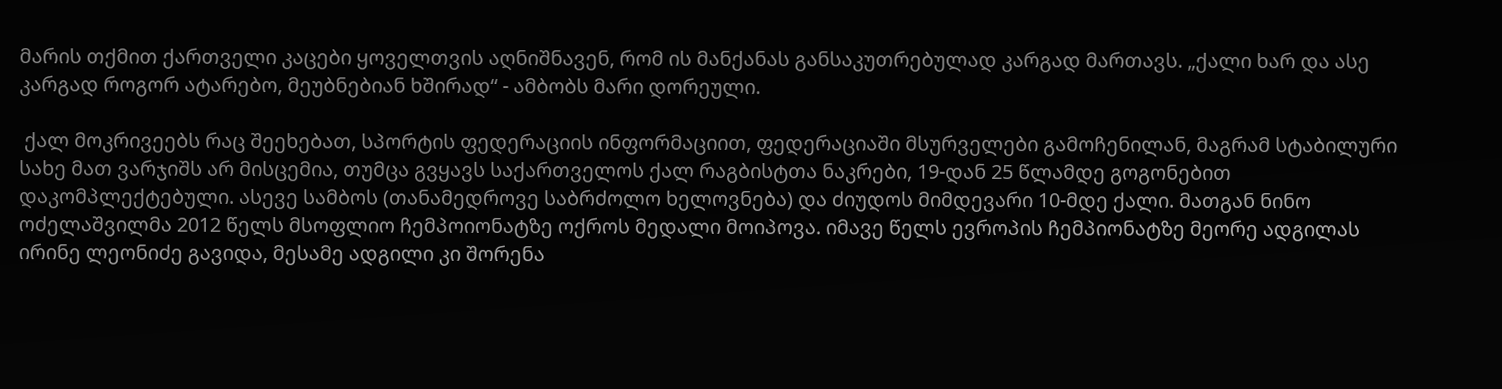მარის თქმით ქართველი კაცები ყოველთვის აღნიშნავენ, რომ ის მანქანას განსაკუთრებულად კარგად მართავს. „ქალი ხარ და ასე კარგად როგორ ატარებო, მეუბნებიან ხშირად“ - ამბობს მარი დორეული.

 ქალ მოკრივეებს რაც შეეხებათ, სპორტის ფედერაციის ინფორმაციით, ფედერაციაში მსურველები გამოჩენილან, მაგრამ სტაბილური სახე მათ ვარჯიშს არ მისცემია, თუმცა გვყავს საქართველოს ქალ რაგბისტთა ნაკრები, 19-დან 25 წლამდე გოგონებით დაკომპლექტებული. ასევე სამბოს (თანამედროვე საბრძოლო ხელოვნება) და ძიუდოს მიმდევარი 10-მდე ქალი. მათგან ნინო ოძელაშვილმა 2012 წელს მსოფლიო ჩემპოიონატზე ოქროს მედალი მოიპოვა. იმავე წელს ევროპის ჩემპიონატზე მეორე ადგილას ირინე ლეონიძე გავიდა, მესამე ადგილი კი შორენა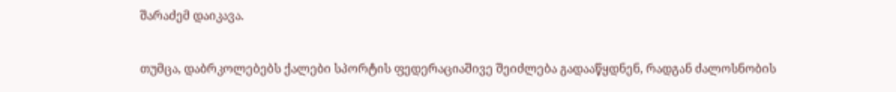შარაძემ დაიკავა.

თუმცა, დაბრკოლებებს ქალები სპორტის ფედერაციაშივე შეიძლება გადააწყდნენ, რადგან ძალოსნობის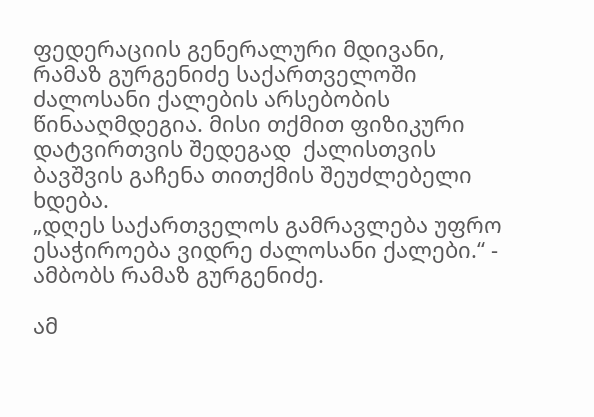ფედერაციის გენერალური მდივანი, რამაზ გურგენიძე საქართველოში ძალოსანი ქალების არსებობის წინააღმდეგია. მისი თქმით ფიზიკური დატვირთვის შედეგად  ქალისთვის ბავშვის გაჩენა თითქმის შეუძლებელი ხდება.
„დღეს საქართველოს გამრავლება უფრო ესაჭიროება ვიდრე ძალოსანი ქალები.“ - ამბობს რამაზ გურგენიძე.

ამ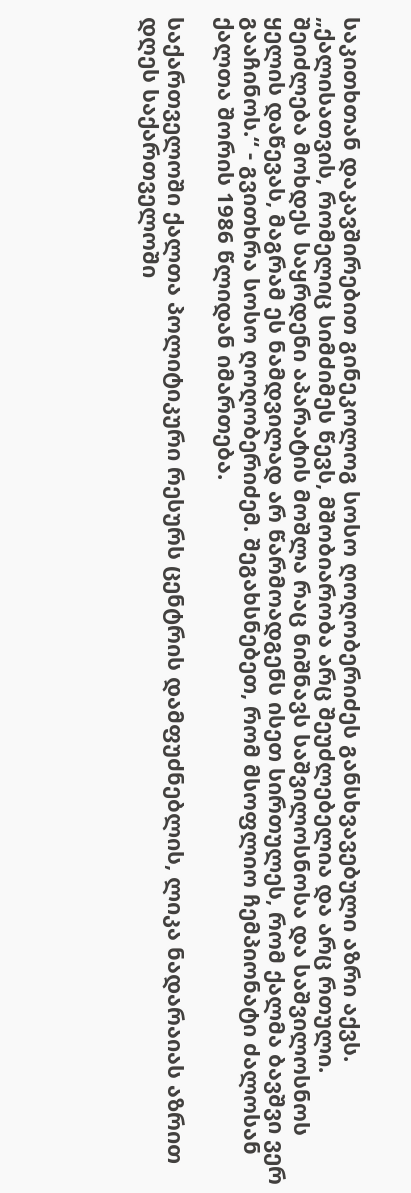საკითხთან დაკავშირებით გინეკოლოგ სოსო ღოღობერიძეს განსხვავებული აზრი აქვს. „ქალისათვის, რომელიც სიმძიმეს წევს, მშობიარობა არც შეუძლებელია და არც რთული. შეიძლება მოხდეს საყრდენი აპარატის მოშლა რაც ნიშნავს საშვილოსნოსა და საშვილოსნოს ყელის დაწევას, მაგრამ ეს ნამდვილად არ წარმოადგენს ისეთ სირთულეს, რომ ქალმა ბავშვი ვერ გააჩინოს.“ - გვითხრა სოსო ღოღობერიძემ. შეგახსნებეთ, რომ მსოფლიო ჩემპიონატი ძალოსან ქალთა შორის 1986 წლიდან იმართება.

საქართველოში ქალთა პოლიტიკური რესურს ცენტრის დამფუძნებლის, ლიკა ნადარაიას აზრით დღეს საქართველოში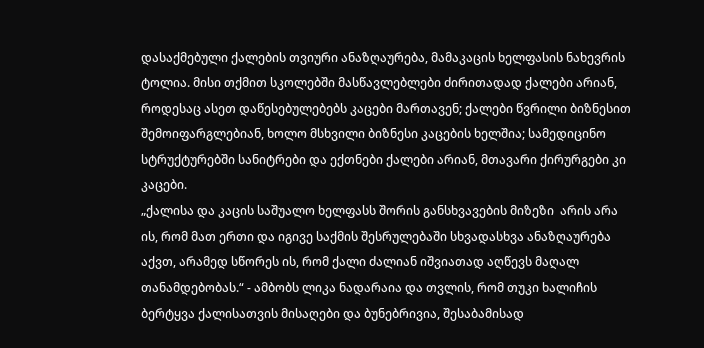დასაქმებული ქალების თვიური ანაზღაურება, მამაკაცის ხელფასის ნახევრის ტოლია. მისი თქმით სკოლებში მასწავლებლები ძირითადად ქალები არიან, როდესაც ასეთ დაწესებულებებს კაცები მართავენ; ქალები წვრილი ბიზნესით შემოიფარგლებიან, ხოლო მსხვილი ბიზნესი კაცების ხელშია; სამედიცინო სტრუქტურებში სანიტრები და ექთნები ქალები არიან, მთავარი ქირურგები კი კაცები.
„ქალისა და კაცის საშუალო ხელფასს შორის განსხვავების მიზეზი  არის არა ის, რომ მათ ერთი და იგივე საქმის შესრულებაში სხვადასხვა ანაზღაურება აქვთ, არამედ სწორეს ის, რომ ქალი ძალიან იშვიათად აღწევს მაღალ თანამდებობას.“ - ამბობს ლიკა ნადარაია და თვლის, რომ თუკი ხალიჩის ბერტყვა ქალისათვის მისაღები და ბუნებრივია, შესაბამისად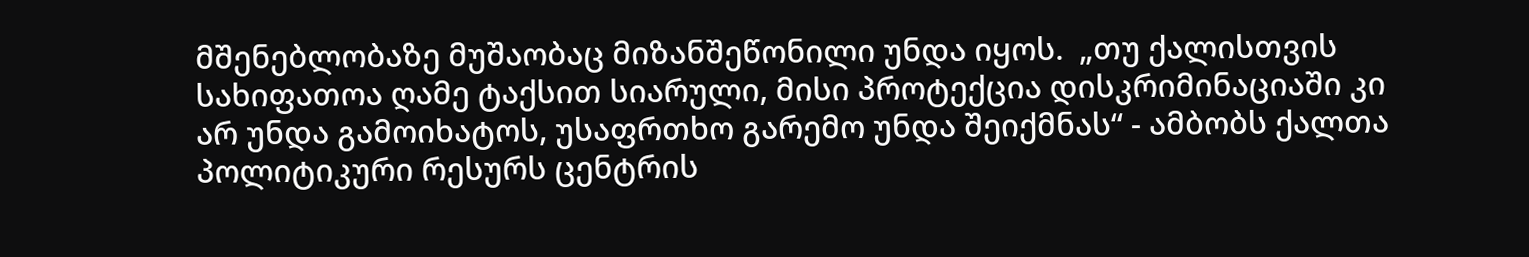მშენებლობაზე მუშაობაც მიზანშეწონილი უნდა იყოს.  „თუ ქალისთვის სახიფათოა ღამე ტაქსით სიარული, მისი პროტექცია დისკრიმინაციაში კი არ უნდა გამოიხატოს, უსაფრთხო გარემო უნდა შეიქმნას“ - ამბობს ქალთა პოლიტიკური რესურს ცენტრის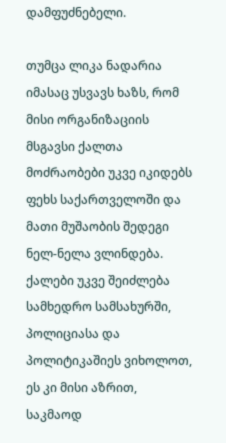დამფუძნებელი.

თუმცა ლიკა ნადარია იმასაც უსვავს ხაზს, რომ  მისი ორგანიზაციის მსგავსი ქალთა მოძრაობები უკვე იკიდებს ფეხს საქართველოში და მათი მუშაობის შედეგი ნელ-ნელა ვლინდება. ქალები უკვე შეიძლება სამხედრო სამსახურში, პოლიციასა და პოლიტიკაშიეს ვიხოლოთ, ეს კი მისი აზრით, საკმაოდ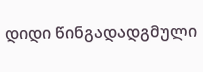დიდი წინგადადგმული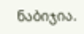ნაბიჯია.